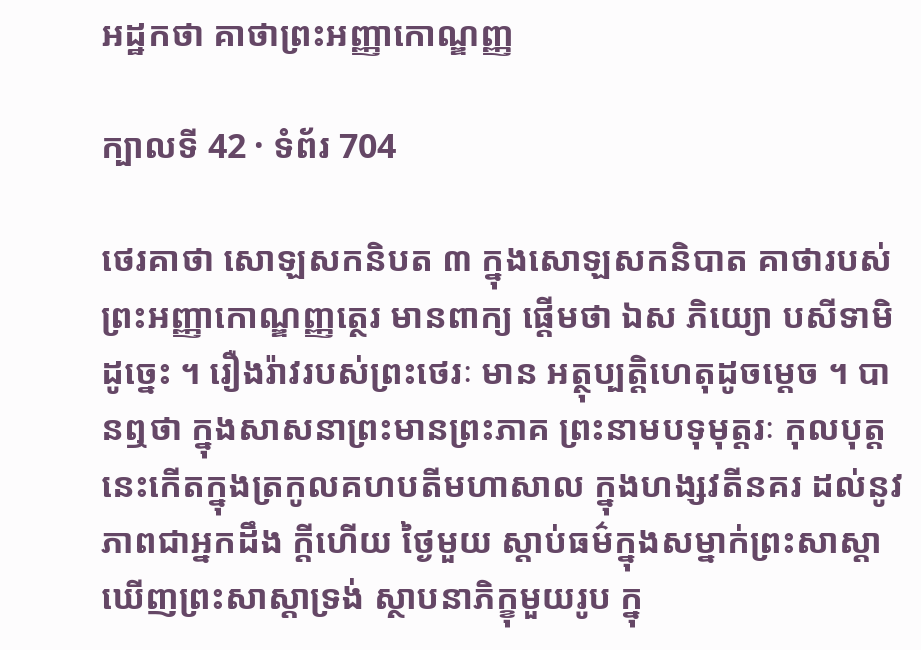អដ្ឋកថា គាថាព្រះអញ្ញាកោណ្ឌញ្ញ

ក្បាលទី 42 · ទំព័រ 704

ថេរគាថា សោឡសកនិបត ៣ ក្នុងសោឡសកនិបាត គាថារបស់ព្រះអញ្ញាកោណ្ឌញ្ញត្ថេរ មានពាក្យ ផ្តើមថា ឯស ភិយ្យោ បសីទាមិ ដូច្នេះ ។ រឿងរ៉ាវរបស់ព្រះថេរៈ មាន អត្ថុប្បត្តិហេតុដូចម្តេច ។ បានឮថា ក្នុងសាសនាព្រះមានព្រះភាគ ព្រះនាមបទុមុត្តរៈ កុលបុត្ត នេះកើតក្នុងត្រកូលគហបតីមហាសាល ក្នុងហង្សវតីនគរ ដល់នូវភាពជាអ្នកដឹង ក្តីហើយ ថ្ងៃមួយ ស្តាប់ធម៌ក្នុងសម្នាក់ព្រះសាស្តា ឃើញព្រះសាស្តាទ្រង់ ស្ថាបនាភិក្ខុមួយរូប ក្នុ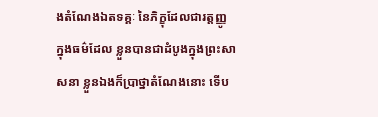ងតំណែងឯតទគ្គៈ នៃភិក្ខុដែលជារត្តញ្ញូ ក្នុងធម៌ដែល ខ្លួនបានជាដំបូងក្នុងព្រះសាសនា ខ្លួនឯងក៏ប្រាថ្នាតំណែងនោះ ទើប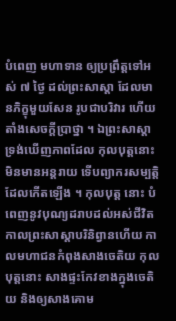បំពេញ មហាទាន ឲ្យប្រព្រឹត្តទៅអស់ ៧ ថ្ងៃ ដល់ព្រះសាស្តា ដែលមានភិក្ខុមួយសែន រូបជាបរិវារ ហើយតាំងសេចក្តីប្រាថ្នា ។ ឯព្រះសាស្តា ទ្រង់ឃើញភាពដែល កុលបុត្តនោះមិនមានអន្តរាយ ទើបព្យាករសម្បត្តិដែលកើតឡើង ។ កុលបុត្ត នោះ បំពេញនូវបុណ្យដរាបដល់អស់ជីវិត កាលព្រះសាស្តាបរិនិព្វានហើយ កាលមហាជនកំពុងសាងចេតិយ កុលបុត្តនោះ សាងផ្ទះកែវខាងក្នុងចេតិយ និងឲ្យសាងគោម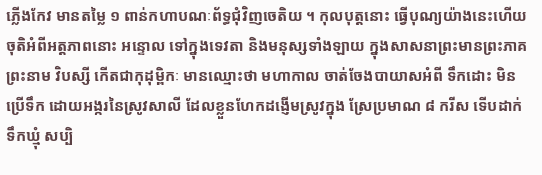ភ្លើងកែវ មានតម្លៃ ១ ពាន់កហាបណៈព័ទ្ធជុំវិញចេតិយ ។ កុលបុត្តនោះ ធ្វើបុណ្យយ៉ាងនេះហើយ ចុតិអំពីអត្តភាពនោះ អន្ទោល ទៅក្នុងទេវតា និងមនុស្សទាំងឡាយ ក្នុងសាសនាព្រះមានព្រះភាគ ព្រះនាម វិបស្សី កើតជាកុដុម្ពិកៈ មានឈ្មោះថា មហាកាល ចាត់ចែងបាយាសអំពី ទឹកដោះ មិនប្រើទឹក ដោយអង្ករនៃស្រូវសាលី ដែលខ្លួនហែកដង្ញើមស្រូវក្នុង ស្រែប្រមាណ ៨ ករីស ទើបដាក់ទឹកឃ្មុំ សប្បិ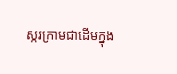ស្ករក្រាមជាដើមក្នុង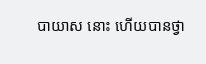បាយាស នោះ ហើយបានថ្វា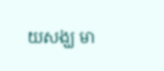យសង្ឃ មា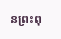នព្រះពុ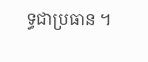ទ្ធជាប្រធាន ។